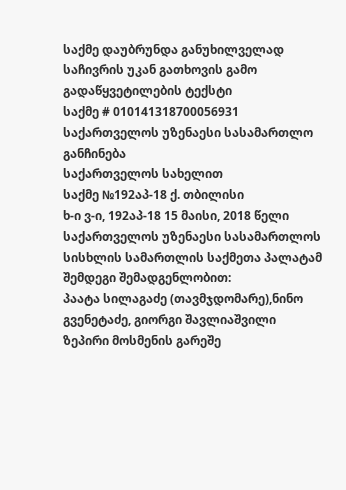საქმე დაუბრუნდა განუხილველად საჩივრის უკან გათხოვის გამო
გადაწყვეტილების ტექსტი
საქმე # 010141318700056931
საქართველოს უზენაესი სასამართლო
განჩინება
საქართველოს სახელით
საქმე №192აპ-18 ქ. თბილისი
ხ-ი ვ-ი, 192აპ-18 15 მაისი, 2018 წელი
საქართველოს უზენაესი სასამართლოს სისხლის სამართლის საქმეთა პალატამ შემდეგი შემადგენლობით:
პაატა სილაგაძე (თავმჯდომარე),ნინო გვენეტაძე, გიორგი შავლიაშვილი
ზეპირი მოსმენის გარეშე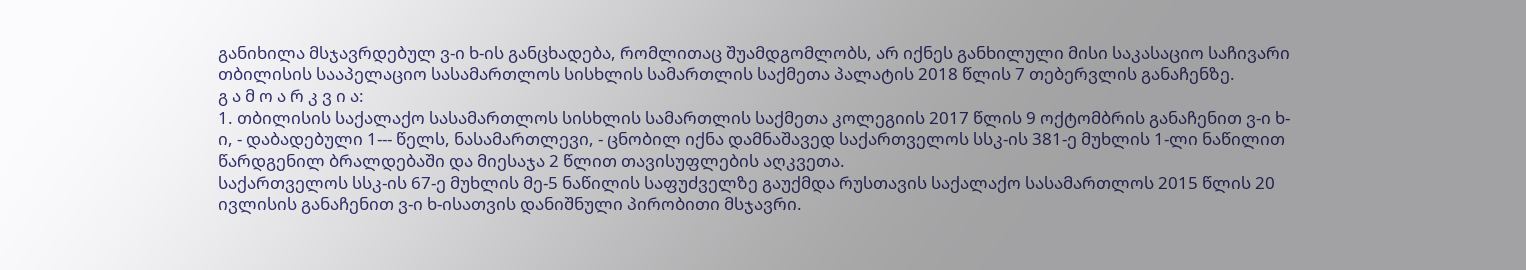განიხილა მსჯავრდებულ ვ-ი ხ-ის განცხადება, რომლითაც შუამდგომლობს, არ იქნეს განხილული მისი საკასაციო საჩივარი თბილისის სააპელაციო სასამართლოს სისხლის სამართლის საქმეთა პალატის 2018 წლის 7 თებერვლის განაჩენზე.
გ ა მ ო ა რ კ ვ ი ა:
1. თბილისის საქალაქო სასამართლოს სისხლის სამართლის საქმეთა კოლეგიის 2017 წლის 9 ოქტომბრის განაჩენით ვ-ი ხ-ი, - დაბადებული 1--- წელს, ნასამართლევი, - ცნობილ იქნა დამნაშავედ საქართველოს სსკ-ის 381-ე მუხლის 1-ლი ნაწილით წარდგენილ ბრალდებაში და მიესაჯა 2 წლით თავისუფლების აღკვეთა.
საქართველოს სსკ-ის 67-ე მუხლის მე-5 ნაწილის საფუძველზე გაუქმდა რუსთავის საქალაქო სასამართლოს 2015 წლის 20 ივლისის განაჩენით ვ-ი ხ-ისათვის დანიშნული პირობითი მსჯავრი.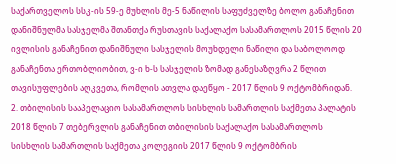საქართველოს სსკ-ის 59-ე მუხლის მე-5 ნაწილის საფუძველზე ბოლო განაჩენით დანიშნულმა სასჯელმა შთანთქა რუსთავის საქალაქო სასამართლოს 2015 წლის 20 ივლისის განაჩენით დანიშნული სასჯელის მოუხდელი ნაწილი და საბოლოოდ განაჩენთა ერთობლიობით, ვ-ი ხ-ს სასჯელის ზომად განესაზღვრა 2 წლით თავისუფლების აღკვეთა, რომლის ათვლა დაეწყო - 2017 წლის 9 ოქტომბრიდან.
2. თბილისის სააპელაციო სასამართლოს სისხლის სამართლის საქმეთა პალატის 2018 წლის 7 თებერვლის განაჩენით თბილისის საქალაქო სასამართლოს სისხლის სამართლის საქმეთა კოლეგიის 2017 წლის 9 ოქტომბრის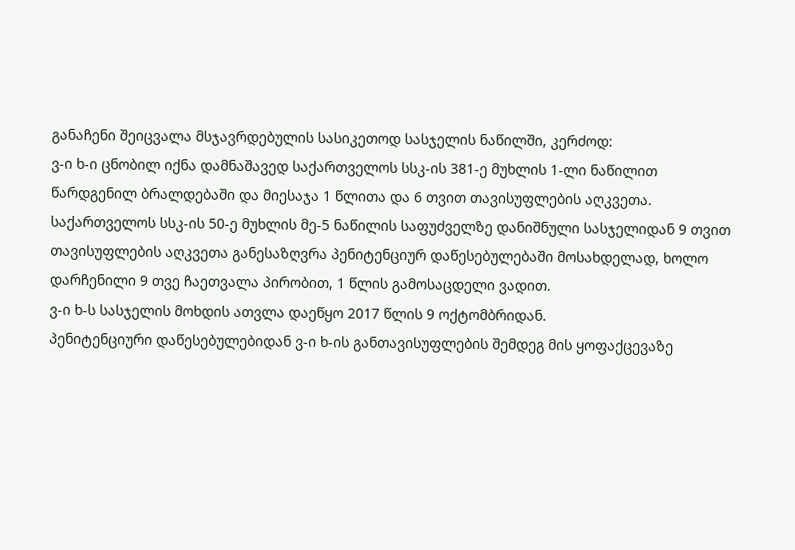განაჩენი შეიცვალა მსჯავრდებულის სასიკეთოდ სასჯელის ნაწილში, კერძოდ:
ვ-ი ხ-ი ცნობილ იქნა დამნაშავედ საქართველოს სსკ-ის 381-ე მუხლის 1-ლი ნაწილით წარდგენილ ბრალდებაში და მიესაჯა 1 წლითა და 6 თვით თავისუფლების აღკვეთა.
საქართველოს სსკ-ის 50-ე მუხლის მე-5 ნაწილის საფუძველზე დანიშნული სასჯელიდან 9 თვით თავისუფლების აღკვეთა განესაზღვრა პენიტენციურ დაწესებულებაში მოსახდელად, ხოლო დარჩენილი 9 თვე ჩაეთვალა პირობით, 1 წლის გამოსაცდელი ვადით.
ვ-ი ხ-ს სასჯელის მოხდის ათვლა დაეწყო 2017 წლის 9 ოქტომბრიდან.
პენიტენციური დაწესებულებიდან ვ-ი ხ-ის განთავისუფლების შემდეგ მის ყოფაქცევაზე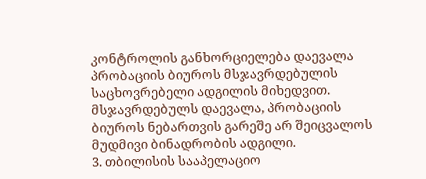კონტროლის განხორციელება დაევალა პრობაციის ბიუროს მსჯავრდებულის საცხოვრებელი ადგილის მიხედვით. მსჯავრდებულს დაევალა, პრობაციის ბიუროს ნებართვის გარეშე არ შეიცვალოს მუდმივი ბინადრობის ადგილი.
3. თბილისის სააპელაციო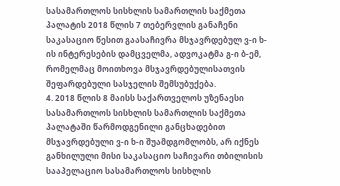სასამართლოს სისხლის სამართლის საქმეთა პალატის 2018 წლის 7 თებერვლის განაჩენი საკასაციო წესით გაასაჩივრა მსჯავრდებულ ვ-ი ხ-ის ინტერესების დამცველმა, ადვოკატმა გ-ი ბ-ემ, რომელმაც მოითხოვა მსჯავრდებულისათვის შეფარდებული სასჯელის შემსუბუქება.
4. 2018 წლის 8 მაისს საქართველოს უზენაესი სასამართლოს სისხლის სამართლის საქმეთა პალატაში წარმოდგენილი განცხადებით მსჯავრდებული ვ-ი ხ-ი შუამდგომლობს, არ იქნეს განხილული მისი საკასაციო საჩივარი თბილისის სააპელაციო სასამართლოს სისხლის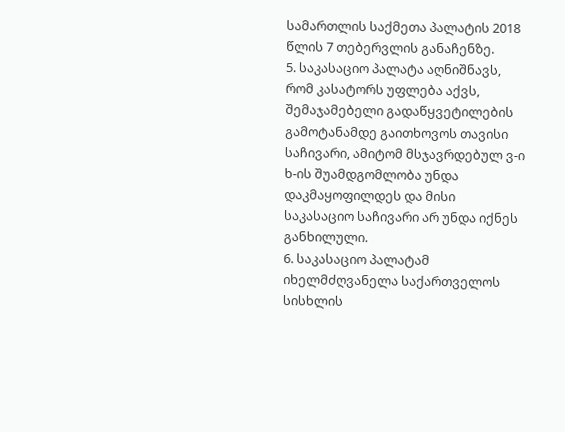სამართლის საქმეთა პალატის 2018 წლის 7 თებერვლის განაჩენზე.
5. საკასაციო პალატა აღნიშნავს, რომ კასატორს უფლება აქვს, შემაჯამებელი გადაწყვეტილების გამოტანამდე გაითხოვოს თავისი საჩივარი, ამიტომ მსჯავრდებულ ვ-ი ხ-ის შუამდგომლობა უნდა დაკმაყოფილდეს და მისი საკასაციო საჩივარი არ უნდა იქნეს განხილული.
6. საკასაციო პალატამ იხელმძღვანელა საქართველოს სისხლის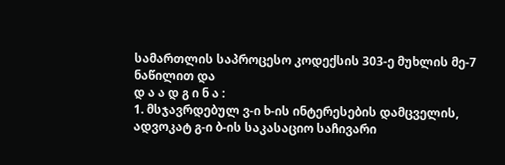სამართლის საპროცესო კოდექსის 303-ე მუხლის მე-7 ნაწილით და
დ ა ა დ გ ი ნ ა :
1. მსჯავრდებულ ვ-ი ხ-ის ინტერესების დამცველის, ადვოკატ გ-ი ბ-ის საკასაციო საჩივარი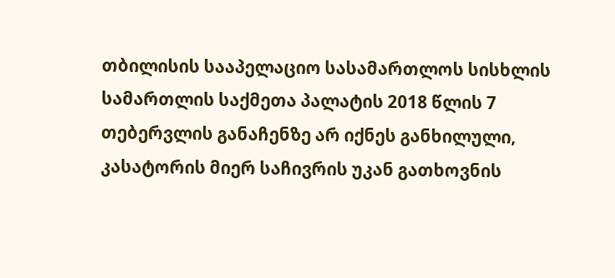თბილისის სააპელაციო სასამართლოს სისხლის სამართლის საქმეთა პალატის 2018 წლის 7 თებერვლის განაჩენზე არ იქნეს განხილული, კასატორის მიერ საჩივრის უკან გათხოვნის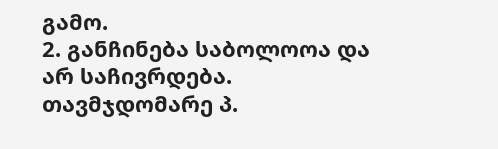გამო.
2. განჩინება საბოლოოა და არ საჩივრდება.
თავმჯდომარე პ.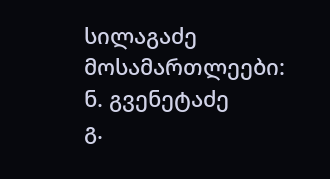სილაგაძე
მოსამართლეები: ნ. გვენეტაძე
გ.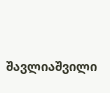შავლიაშვილი